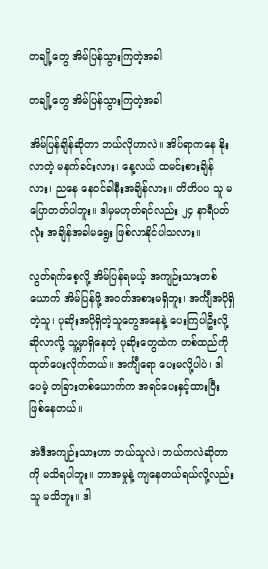တချို့တွေ အိမ်ပြန်သွားကြတဲ့အခါ

တချို့တွေ အိမ်ပြန်သွားကြတဲ့အခါ

အိမ်ပြန်ချိန်ဆိုတာ ဘယ်လိုဟာလဲ။ အိပ်ရာကနေ နိုးလာတဲ့ မနက်ခင်းလား၊ နေ့လယ် ထမင်းစားချိန်လား၊ ညနေ နေဝင်ခါနီးအချိန်လား။ တိတိပပ သူ မပြောတတ်ပါဘူး။ ဒါမှမဟုတ်ရင်လည်း ၂၄ နာရီပတ်လုံး အချိန်အခါမရွေး ဖြစ်လာနိုင်ပါသလား။

လွတ်ရက်စေ့လို့ အိမ်ပြန်ရမယ့် အကျဉ်းသားတစ်ယောက် အိမ်ပြန်ဖို့ အဝတ်အစားမရှိဘူး၊ အင်္ကျီအပိုရှိတဲ့သူ၊ ပုဆိုးအပိုရှိတဲ့သူတွေအနေနဲ့ ပေးကြပါဦးလို့ ဆိုလာလို့ သူ့မှာရှိနေတဲ့ ပုဆိုးတွေထဲက တစ်ထည်ကို ထုတ်ပေးလိုက်တယ်။ အင်္ကျီရော ပေးမလို့ပါပဲ၊ ဒါပေမဲ့ တခြားတစ်ယောက်က အရင်ပေးနှင့်ထားပြီး ဖြစ်နေတယ်။

အဲဒီအကျဉ်းသားဟာ ဘယ်သူလဲ၊ ဘယ်ကလဲဆိုတာကို မသိရပါဘူး။ ဘာအမှုနဲ့ ကျနေတယ်ရယ်လို့လည်း သူ မသိဘူး။ ဒါ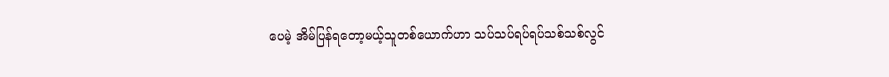ပေမဲ့ အိမ်ပြန်ရတော့မယ့်သူတစ်ယောက်ဟာ သပ်သပ်ရပ်ရပ်သစ်သစ်လွင်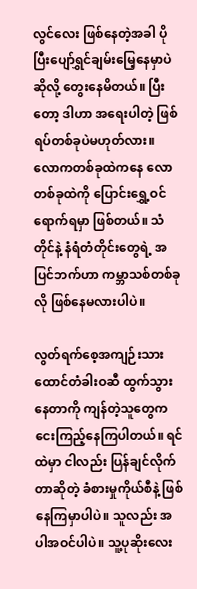လွင်လေး ဖြစ်နေတဲ့အခါ ပိုပြီးပျော်ရွှင်ချမ်းမြေ့နေမှာပဲဆိုလို့ တွေးနေမိတယ်။ ပြီးတော့ ဒါဟာ အရေးပါတဲ့ ဖြစ်ရပ်တစ်ခုပဲမဟုတ်လား။ လောကတစ်ခုထဲကနေ လောတစ်ခုထဲကို ပြောင်းရွှေ့ဝင်ရောက်ရမှာ ဖြစ်တယ်။ သံတိုင်နဲ့ နံရံတံတိုင်းတွေရဲ့ အပြင်ဘက်ဟာ ကမ္ဘာသစ်တစ်ခုလို ဖြစ်နေမလားပါပဲ။

လွတ်ရက်စေ့အကျဉ်းသား ထောင်တံခါးဝဆီ ထွက်သွားနေတာကို ကျန်တဲ့သူတွေက ငေးကြည့်နေကြပါတယ်။ ရင်ထဲမှာ ငါလည်း ပြန်ချင်လိုက်တာဆိုတဲ့ ခံစားမှုကိုယ်စီနဲ့ ဖြစ်နေကြမှာပါပဲ။ သူလည်း အပါအဝင်ပါပဲ။ သူ့ပုဆိုးလေး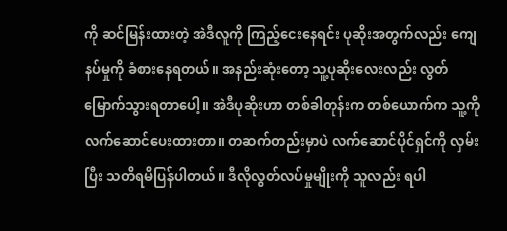ကို ဆင်မြန်းထားတဲ့ အဲဒီလူကို ကြည့်ငေးနေရင်း ပုဆိုးအတွက်လည်း ကျေနပ်မှုကို ခံစားနေရတယ်။ အနည်းဆုံးတော့ သူ့ပုဆိုးလေးလည်း လွတ်မြောက်သွားရတာပေါ့။ အဲဒီပုဆိုးဟာ တစ်ခါတုန်းက တစ်ယောက်က သူ့ကို လက်ဆောင်ပေးထားတာ။ တဆက်တည်းမှာပဲ လက်ဆောင်ပိုင်ရှင်ကို လှမ်းပြီး သတိရမိပြန်ပါတယ်။ ဒီလိုလွတ်လပ်မှုမျိုးကို သူလည်း ရပါ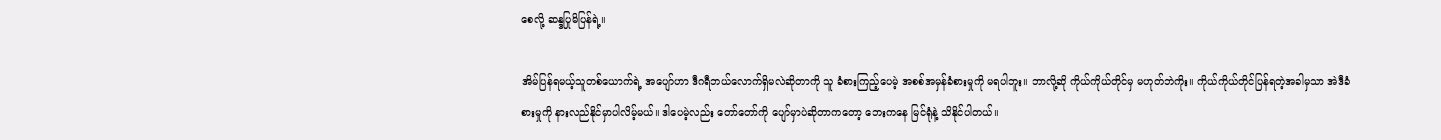စေလို့ ဆန္ဒပြုမိပြန်ရဲ့။

အိမ်ပြန်ရမယ့်သူတစ်ယောက်ရဲ့ အပျော်ဟာ ဒီဂရီဘယ်လောက်ရှိမလဲဆိုတာကို သူ ခံစားကြည့်ပေမဲ့ အစစ်အမှန်ခံစားမှုကို မရပါဘူး။ ဘာလို့ဆို ကိုယ်ကိုယ်တိုင်မှ မဟုတ်ဘဲကိုး။ ကိုယ်ကိုယ်တိုင်ပြန်ရတဲ့အခါမှသာ အဲဒီခံစားမှုကို နားလည်နိုင်မှာပါလိမ့်မယ်။ ဒါပေမဲ့လည်း တော်တော်ကို ပျော်မှာပဲဆိုတာကတော့ ဘေးကနေ မြင်ရုံနဲ့ သိနိုင်ပါတယ်။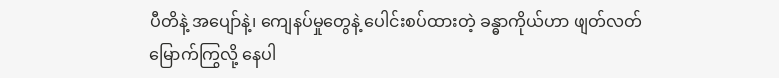ပီတိနဲ့ အပျော်နဲ့၊ ကျေနပ်မှုတွေနဲ့ ပေါင်းစပ်ထားတဲ့ ခန္ဓာကိုယ်ဟာ ဖျတ်လတ်မြောက်ကြွလို့ နေပါ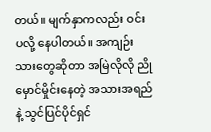တယ်။ မျက်နှာကလည်း ဝင်းပလို့ နေပါတယ်။ အကျဉ်းသားတွေဆိုတာ အမြဲလိုလို ညိုမှောင်မှိုင်းနေတဲ့ အသားအရည်နဲ့ သွင်ပြင်ပိုင်ရှင်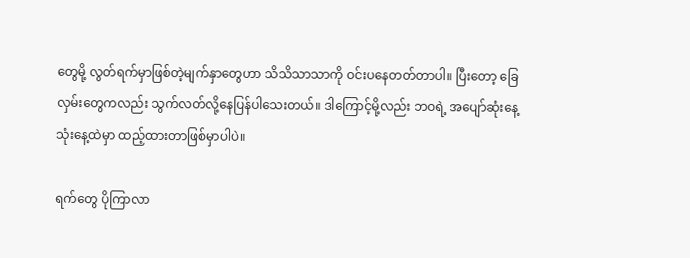တွေမို့ လွတ်ရက်မှာဖြစ်တဲ့မျက်နှာတွေဟာ သိသိသာသာကို ဝင်းပနေတတ်တာပါ။ ပြီးတော့ ခြေလှမ်းတွေကလည်း သွက်လတ်လို့နေပြန်ပါသေးတယ်။ ဒါကြောင့်မို့လည်း ဘဝရဲ့ အပျော်ဆုံးနေ့ သုံးနေ့ထဲမှာ ထည့်ထားတာဖြစ်မှာပါပဲ။

ရက်တွေ ပိုကြာလာ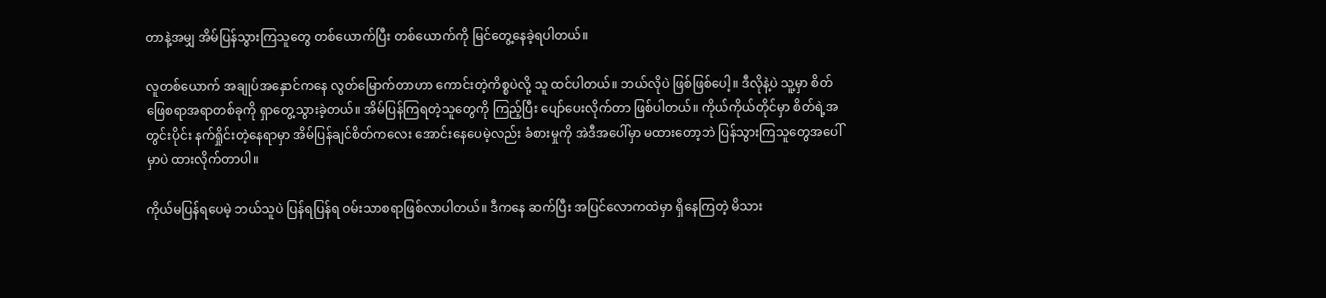တာနဲ့အမျှ အိမ်ပြန်သွားကြသူတွေ တစ်ယောက်ပြီး တစ်ယောက်ကို မြင်တွေ့နေခဲ့ရပါတယ်။

လူတစ်ယောက် အချုပ်အနှောင်ကနေ လွတ်မြောက်တာဟာ ကောင်းတဲ့ကိစ္စပဲလို့ သူ ထင်ပါတယ်။ ဘယ်လိုပဲ ဖြစ်ဖြစ်ပေါ့။ ဒီလိုနဲ့ပဲ သူ့မှာ စိတ်ဖြေစရာအရာတစ်ခုကို ရှာတွေ့သွားခဲ့တယ်။ အိမ်ပြန်ကြရတဲ့သူတွေကို ကြည့်ပြီး ပျော်ပေးလိုက်တာ ဖြစ်ပါတယ်။ ကိုယ်ကိုယ်တိုင်မှာ စိတ်ရဲ့အတွင်းပိုင်း နက်ရှိုင်းတဲ့နေရာမှာ အိမ်ပြန်ချင်စိတ်ကလေး အောင်းနေပေမဲ့လည်း ခံစားမှုကို အဲဒီအပေါ်မှာ မထားတော့ဘဲ ပြန်သွားကြသူတွေအပေါ်မှာပဲ ထားလိုက်တာပါ။

ကိုယ်မပြန်ရပေမဲ့ ဘယ်သူပဲ ပြန်ရပြန်ရ ဝမ်းသာစရာဖြစ်လာပါတယ်။ ဒီကနေ ဆက်ပြီး အပြင်လောကထဲမှာ ရှိနေကြတဲ့ မိသား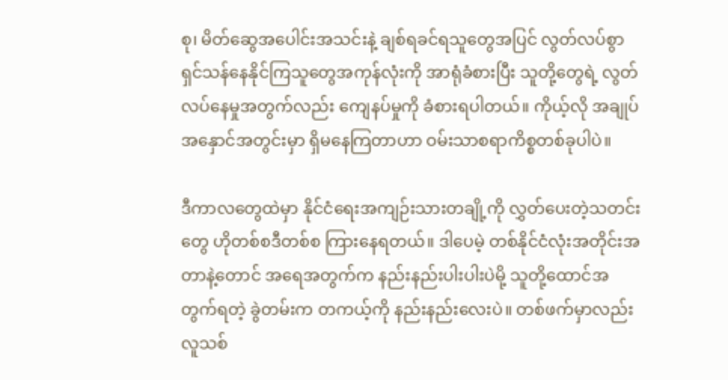စု၊ မိတ်ဆွေအပေါင်းအသင်းနဲ့ ချစ်ရခင်ရသူတွေအပြင် လွတ်လပ်စွာရှင်သန်နေနိုင်ကြသူတွေအကုန်လုံးကို အာရုံခံစားပြီး သူတို့တွေရဲ့ လွတ်လပ်နေမှုအတွက်လည်း ကျေနပ်မှုကို ခံစားရပါတယ်။ ကိုယ့်လို အချုပ်အနှောင်အတွင်းမှာ ရှိမနေကြတာဟာ ဝမ်းသာစရာကိစ္စတစ်ခုပါပဲ။

ဒီကာလတွေထဲမှာ နိုင်ငံရေးအကျဉ်းသားတချို့ကို လွှတ်ပေးတဲ့သတင်းတွေ ဟိုတစ်စဒီတစ်စ ကြားနေရတယ်။ ဒါပေမဲ့ တစ်နိုင်ငံလုံးအတိုင်းအတာနဲ့တောင် အရေအတွက်က နည်းနည်းပါးပါးပဲမို့ သူတို့ထောင်အတွက်ရတဲ့ ခွဲတမ်းက တကယ့်ကို နည်းနည်းလေးပဲ။ တစ်ဖက်မှာလည်း လူသစ်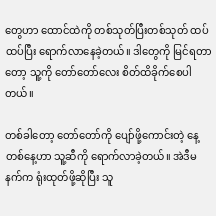တွေဟာ ထောင်ထဲကို တစ်သုတ်ပြီးတစ်သုတ် ထပ်ထပ်ပြီး ရောက်လာနေခဲ့တယ်။ ဒါတွေကို မြင်ရတာတော့ သူ့ကို တော်တော်လေး စိတ်ထိခိုက်စေပါတယ်။

တစ်ခါတော့ တော်တော်ကို ပျော်ဖို့ကောင်းတဲ့ နေ့တစ်နေ့ဟာ သူ့ဆီကို ရောက်လာခဲ့တယ်။ အဲဒီမနက်က ရုံးထုတ်ဖို့ဆိုပြီး သူ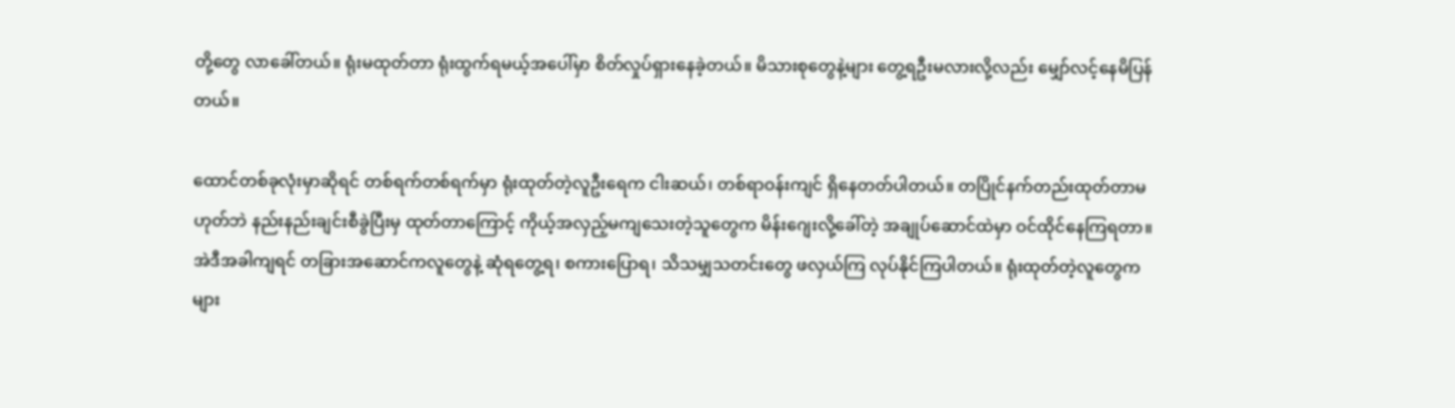တို့တွေ လာခေါ်တယ်။ ရုံးမထုတ်တာ ရုံးထွက်ရမယ့်အပေါ်မှာ စိတ်လှုပ်ရှားနေခဲ့တယ်။ မိသားစုတွေနဲ့များ တွေ့ရဦးမလားလို့လည်း မျှော်လင့်နေမိပြန်တယ်။

ထောင်တစ်ခုလုံးမှာဆိုရင် တစ်ရက်တစ်ရက်မှာ ရုံးထုတ်တဲ့လူဦးရေက ငါးဆယ်၊ တစ်ရာဝန်းကျင် ရှိနေတတ်ပါတယ်။ တပြိုင်နက်တည်းထုတ်တာမဟုတ်ဘဲ နည်းနည်းချင်းစီခွဲပြီးမှ ထုတ်တာကြောင့် ကိုယ့်အလှည့်မကျသေးတဲ့သူတွေက မိန်းဂျေးလို့ခေါ်တဲ့ အချုပ်ဆောင်ထဲမှာ ဝင်ထိုင်နေကြရတာ။ အဲဒီအခါကျရင် တခြားအဆောင်ကလူတွေနဲ့ ဆုံရတွေ့ရ၊ စကားပြောရ၊ သိသမျှသတင်းတွေ ဖလှယ်ကြ လုပ်နိုင်ကြပါတယ်။ ရုံးထုတ်တဲ့လူတွေကများ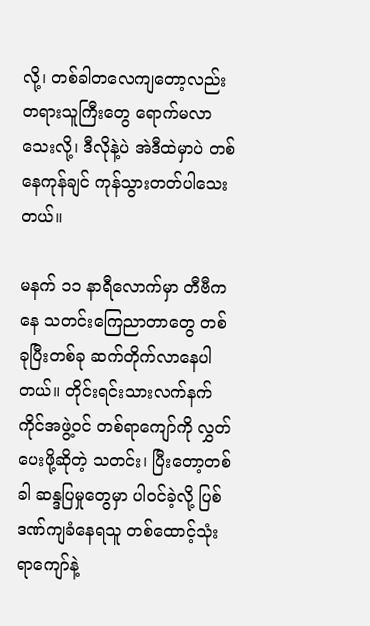လို့၊ တစ်ခါတလေကျတော့လည်း တရားသူကြီးတွေ ရောက်မလာသေးလို့၊ ဒီလိုနဲ့ပဲ အဲဒီထဲမှာပဲ တစ်နေကုန်ချင် ကုန်သွားတတ်ပါသေးတယ်။

မနက် ၁၁ နာရီလောက်မှာ တီဗီကနေ သတင်းကြေညာတာတွေ တစ်ခုပြီးတစ်ခု ဆက်တိုက်လာနေပါတယ်။ တိုင်းရင်းသားလက်နက်ကိုင်အဖွဲ့ဝင် တစ်ရာကျော်ကို လွှတ်ပေးဖို့ဆိုတဲ့ သတင်း၊ ပြီးတော့တစ်ခါ ဆန္ဒပြမှုတွေမှာ ပါဝင်ခဲ့လို့ ပြစ်ဒဏ်ကျခံနေရသူ တစ်ထောင့်သုံးရာကျော်နဲ့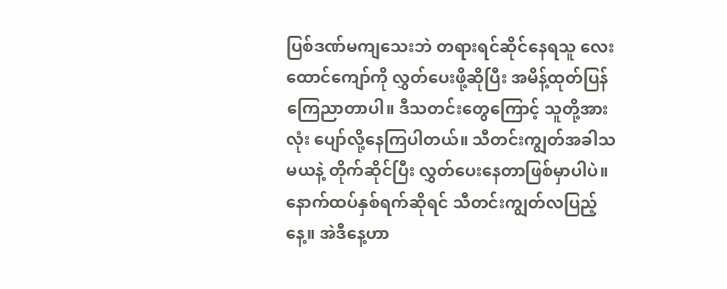ပြစ်ဒဏ်မကျသေးဘဲ တရားရင်ဆိုင်နေရသူ လေးထောင်ကျော်ကို လွှတ်ပေးဖို့ဆိုပြီး အမိန့်ထုတ်ပြန်ကြေညာတာပါ။ ဒီသတင်းတွေကြောင့် သူတို့အားလုံး ပျော်လို့နေကြပါတယ်။ သီတင်းကျွတ်အခါသမယနဲ့ တိုက်ဆိုင်ပြီး လွှတ်ပေးနေတာဖြစ်မှာပါပဲ။ နောက်ထပ်နှစ်ရက်ဆိုရင် သီတင်းကျွတ်လပြည့်နေ့။ အဲဒီနေ့ဟာ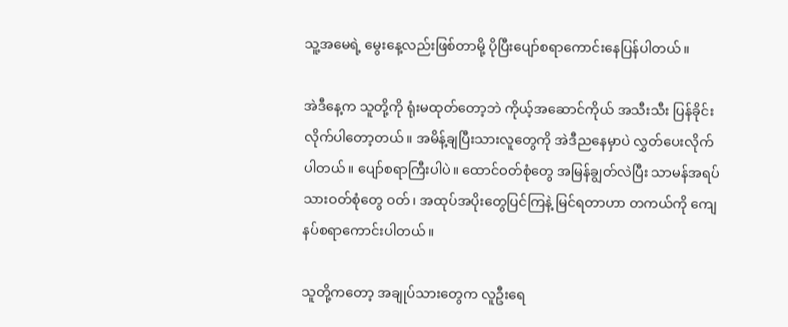သူ့အမေရဲ့ မွေးနေ့လည်းဖြစ်တာမို့ ပိုပြီးပျော်စရာကောင်းနေပြန်ပါတယ်။

အဲဒီနေ့က သူတို့ကို ရုံးမထုတ်တော့ဘဲ ကိုယ့်အဆောင်ကိုယ် အသီးသီး ပြန်ခိုင်းလိုက်ပါတော့တယ်။ အမိန့်ချပြီးသားလူတွေကို အဲဒီညနေမှာပဲ လွှတ်ပေးလိုက်ပါတယ်။ ပျော်စရာကြီးပါပဲ။ ထောင်ဝတ်စုံတွေ အမြန်ချွတ်လဲပြီး သာမန်အရပ်သားဝတ်စုံတွေ ဝတ်၊ အထုပ်အပိုးတွေပြင်ကြနဲ့ မြင်ရတာဟာ တကယ်ကို ကျေနပ်စရာကောင်းပါတယ်။

သူတို့ကတော့ အချုပ်သားတွေက လူဦးရေ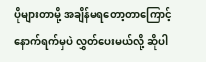ပိုများတာမို့ အချိန်မရတော့တာကြောင့် နောက်ရက်မှပဲ လွှတ်ပေးမယ်လို့ ဆိုပါ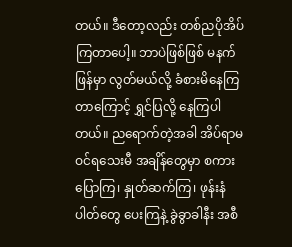တယ်။ ဒီတော့လည်း တစ်ညပိုအိပ်ကြတာပေါ့။ ဘာပဲဖြစ်ဖြစ် မနက်ဖြန်မှာ လွတ်မယ်လို့ ခံစားမိနေကြတာကြောင့် ရွှင်ပြလို့ နေကြပါတယ်။ ညရောက်တဲ့အခါ အိပ်ရာမဝင်ရသေးမီ အချိန်တွေမှာ စကားပြောကြ၊ နှုတ်ဆက်ကြ၊ ဖုန်းနံပါတ်တွေ ပေးကြနဲ့ ခွဲခွာခါနီး အစီ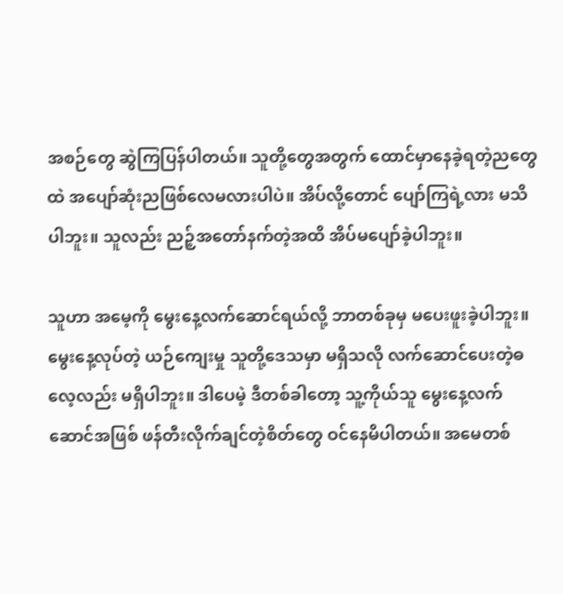အစဉ်တွေ ဆွဲကြပြန်ပါတယ်။ သူတို့တွေအတွက် ထောင်မှာနေခဲ့ရတဲ့ညတွေထဲ အပျော်ဆုံးညဖြစ်လေမလားပါပဲ။ အိပ်လို့တောင် ပျော်ကြရဲ့လား မသိပါဘူး။ သူလည်း ညဉ့်အတော်နက်တဲ့အထိ အိပ်မပျော်ခဲ့ပါဘူး။

သူဟာ အမေ့ကို မွေးနေ့လက်ဆောင်ရယ်လို့ ဘာတစ်ခုမှ မပေးဖူးခဲ့ပါဘူး။ မွေးနေ့လုပ်တဲ့ ယဉ်ကျေးမှု သူတို့ဒေသမှာ မရှိသလို လက်ဆောင်ပေးတဲ့ဓလေ့လည်း မရှိပါဘူး။ ဒါပေမဲ့ ဒီတစ်ခါတော့ သူ့ကိုယ်သူ မွေးနေ့လက်ဆောင်အဖြစ် ဖန်တီးလိုက်ချင်တဲ့စိတ်တွေ ဝင်နေမိပါတယ်။ အမေတစ်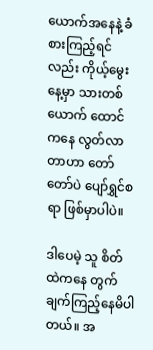ယောက်အနေနဲ့ ခံစားကြည့်ရင်လည်း ကိုယ့်မွေးနေ့မှာ သားတစ်ယောက် ထောင်ကနေ လွတ်လာတာဟာ တော်တော်ပဲ ပျော်ရွှင်စရာ ဖြစ်မှာပါပဲ။

ဒါပေမဲ့ သူ စိတ်ထဲကနေ တွက်ချက်ကြည့်နေမိပါတယ်။ အ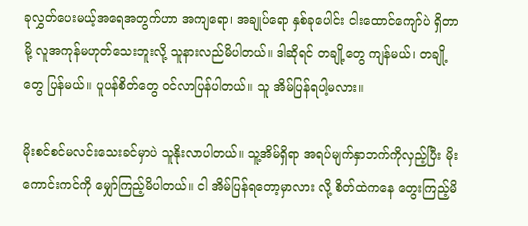ခုလွှတ်ပေးမယ့်အရေအတွက်ဟာ အကျရော၊ အချုပ်ရော နှစ်ခုပေါင်း ငါးထောင်ကျော်ပဲ ရှိတာမို့ လူအကုန်မဟုတ်သေးဘူးလို့ သူနားလည်မိပါတယ်။ ဒါဆိုရင် တချို့တွေ ကျန်မယ်၊ တချို့တွေ ပြန်မယ်။ ပူပန်စိတ်တွေ ဝင်လာပြန်ပါတယ်။ သူ အိမ်ပြန်ရပါ့မလား။

မိုးစင်စင်မလင်းသေးခင်မှာပဲ သူနိုးလာပါတယ်။ သူ့အိမ်ရှိရာ အရပ်မျက်နှာဘက်ကိုလှည့်ပြီး မိုးကောင်းကင်ကို မျှော်ကြည့်မိပါတယ်။ ငါ အိမ်ပြန်ရတော့မှာလား လို့ စိတ်ထဲကနေ တွေးကြည့်မိ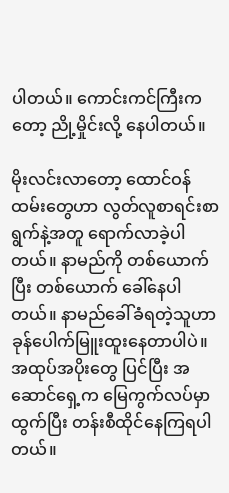ပါတယ်။ ကောင်းကင်ကြီးကတော့ ညို့မှိုင်းလို့ နေပါတယ်။

မိုးလင်းလာတော့ ထောင်ဝန်ထမ်းတွေဟာ လွတ်လူစာရင်းစာရွက်နဲ့အတူ ရောက်လာခဲ့ပါတယ်။ နာမည်ကို တစ်ယောက်ပြီး တစ်ယောက် ခေါ်နေပါတယ်။ နာမည်ခေါ်ခံရတဲ့သူဟာ ခုန်ပေါက်မြူးထူးနေတာပါပဲ။ အထုပ်အပိုးတွေ ပြင်ပြီး အဆောင်ရှေ့က မြေကွက်လပ်မှာ ထွက်ပြီး တန်းစီထိုင်နေကြရပါတယ်။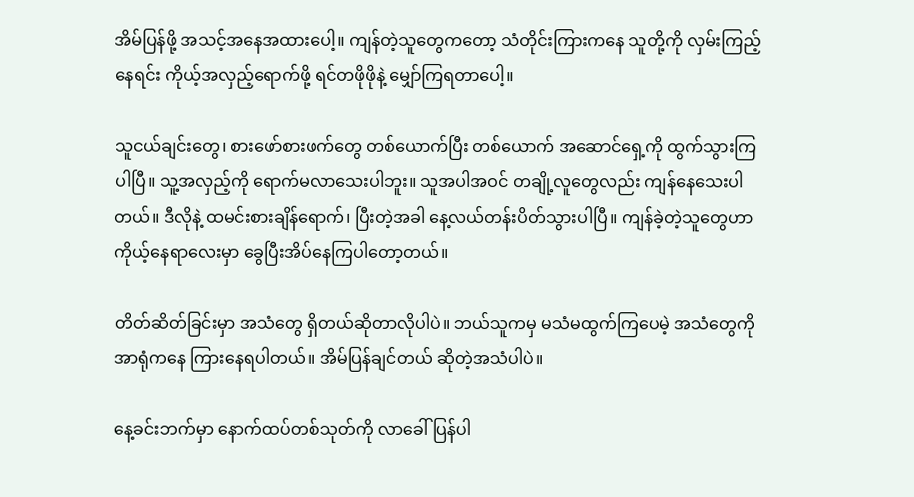အိမ်ပြန်ဖို့ အသင့်အနေအထားပေါ့။ ကျန်တဲ့သူတွေကတော့ သံတိုင်းကြားကနေ သူတို့ကို လှမ်းကြည့်နေရင်း ကိုယ့်အလှည့်ရောက်ဖို့ ရင်တဖိုဖိုနဲ့ မျှော်ကြရတာပေါ့။

သူငယ်ချင်းတွေ၊ စားဖော်စားဖက်တွေ တစ်ယောက်ပြီး တစ်ယောက် အဆောင်ရှေ့ကို ထွက်သွားကြပါပြီ။ သူ့အလှည့်ကို ရောက်မလာသေးပါဘူး။ သူအပါအဝင် တချို့လူတွေလည်း ကျန်နေသေးပါတယ်။ ဒီလိုနဲ့ ထမင်းစားချိန်ရောက်၊ ပြီးတဲ့အခါ နေ့လယ်တန်းပိတ်သွားပါပြီ။ ကျန်ခဲ့တဲ့သူတွေဟာ ကိုယ့်နေရာလေးမှာ ခွေပြီးအိပ်နေကြပါတော့တယ်။

တိတ်ဆိတ်ခြင်းမှာ အသံတွေ ရှိတယ်ဆိုတာလိုပါပဲ။ ဘယ်သူကမှ မသံမထွက်ကြပေမဲ့ အသံတွေကို အာရုံကနေ ကြားနေရပါတယ်။ အိမ်ပြန်ချင်တယ် ဆိုတဲ့အသံပါပဲ။

နေ့ခင်းဘက်မှာ နောက်ထပ်တစ်သုတ်ကို လာခေါ်ပြန်ပါ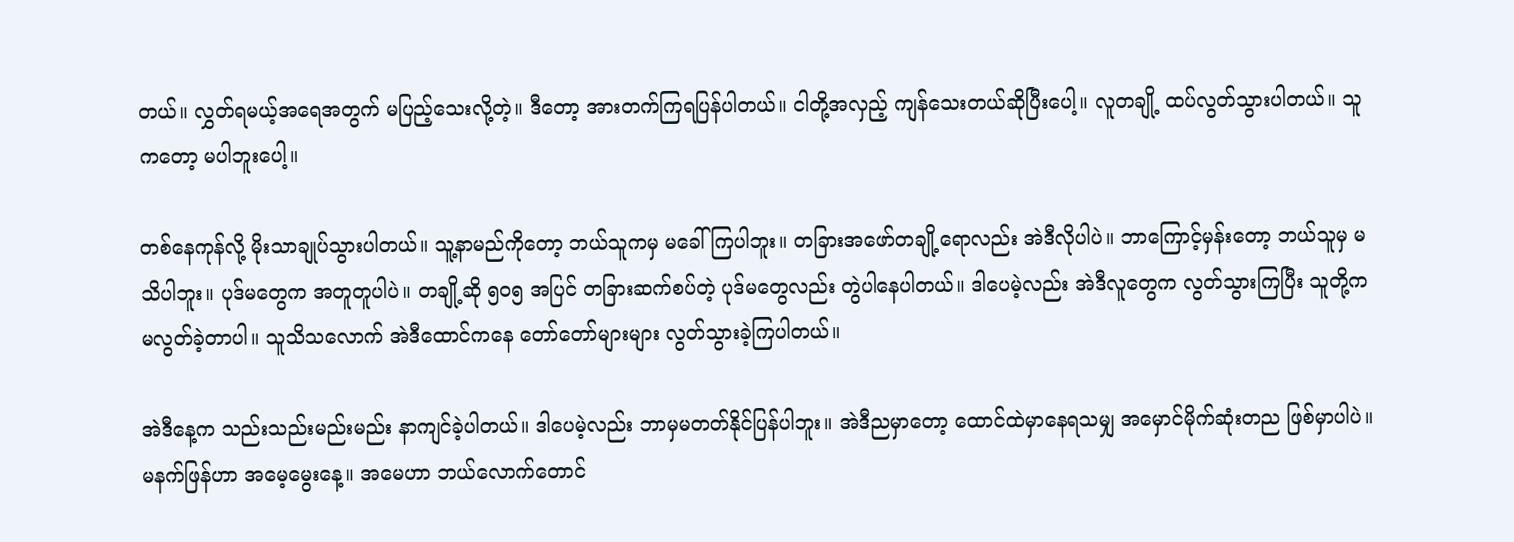တယ်။ လွှတ်ရမယ့်အရေအတွက် မပြည့်သေးလို့တဲ့။ ဒီတော့ အားတက်ကြရပြန်ပါတယ်။ ငါတို့အလှည့် ကျန်သေးတယ်ဆိုပြီးပေါ့။ လူတချို့ ထပ်လွတ်သွားပါတယ်။ သူကတော့ မပါဘူးပေါ့။

တစ်နေကုန်လို့ မိုးသာချုပ်သွားပါတယ်။ သူ့နာမည်ကိုတော့ ဘယ်သူကမှ မခေါ်ကြပါဘူး။ တခြားအဖော်တချို့ရောလည်း အဲဒီလိုပါပဲ။ ဘာကြောင့်မှန်းတော့ ဘယ်သူမှ မသိပါဘူး။ ပုဒ်မတွေက အတူတူပါပဲ။ တချို့ဆို ၅၀၅ အပြင် တခြားဆက်စပ်တဲ့ ပုဒ်မတွေလည်း တွဲပါနေပါတယ်။ ဒါပေမဲ့လည်း အဲဒီလူတွေက လွတ်သွားကြပြီး သူတို့က မလွတ်ခဲ့တာပါ။ သူသိသလောက် အဲဒီထောင်ကနေ တော်တော်များများ လွတ်သွားခဲ့ကြပါတယ်။

အဲဒီနေ့က သည်းသည်းမည်းမည်း နာကျင်ခဲ့ပါတယ်။ ဒါပေမဲ့လည်း ဘာမှမတတ်နိုင်ပြန်ပါဘူး။ အဲဒီညမှာတော့ ထောင်ထဲမှာနေရသမျှ အမှောင်မိုက်ဆုံးတည ဖြစ်မှာပါပဲ။ မနက်ဖြန်ဟာ အမေ့မွေးနေ့။ အမေဟာ ဘယ်လောက်တောင်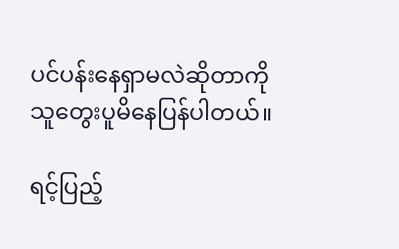ပင်ပန်းနေရှာမလဲဆိုတာကို သူတွေးပူမိနေပြန်ပါတယ်။

ရင့်ပြည့်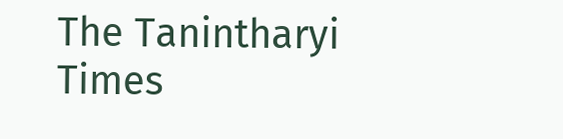The Tanintharyi Times